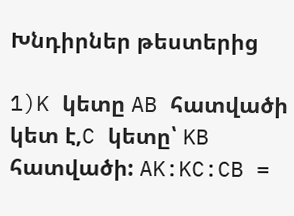Խնդիրներ թեստերից

1)K կետը AB հատվածի կետ է,C կետը՝ KB հատվածի: AK:KC:CB =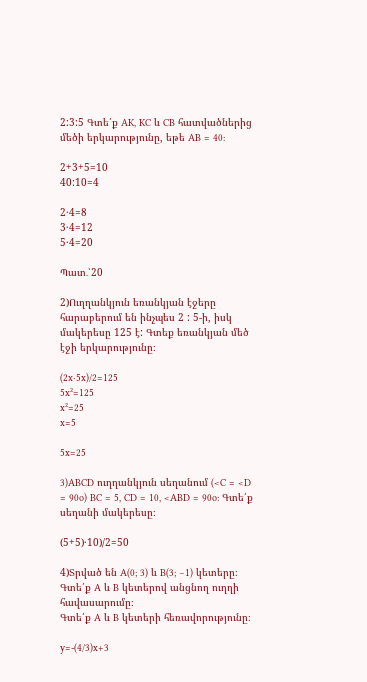2:3:5 Գտե՛ք AK, KC և CB հատվածներից մեծի երկարությունը, եթե AB = 40:

2+3+5=10
40:10=4

2·4=8
3·4=12
5·4=20

Պատ․՝20

2)Ուղղանկյուն եռանկյան էջերը հարաբերում են ինչպես 2 : 5-ի, իսկ մակերեսը 125 է: Գտեք եռանկյան մեծ էջի երկարությունը։

(2x·5x)/2=125
5x²=125
x²=25
x=5

5x=25

3)ABCD ուղղանկյուն սեղանում (<C = <D = 90o) BC = 5, CD = 10, <ABD = 90o: Գտե՛ք սեղանի մակերեսը։

(5+5)·10)/2=50

4)Տրված են A(0; 3) և B(3; −1) կետերը։
Գտե՛ք A և B կետերով անցնող ուղղի հավասարումը։
Գտե՛ք A և B կետերի հեռավորությունը։

y=-(4/3)x+3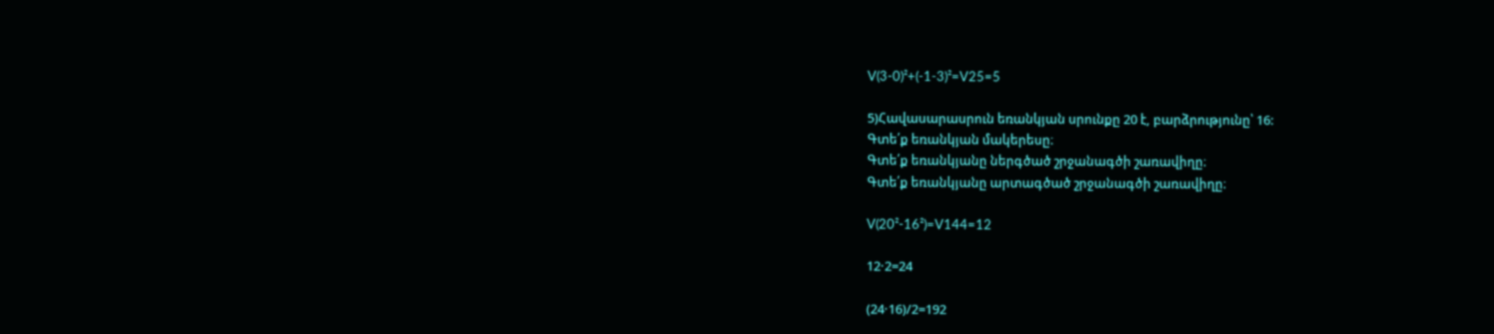V(3-0)²+(-1-3)²=V25=5

5)Հավասարասրուն եռանկյան սրունքը 20 է, բարձրությունը՝ 16:
Գտե՛ք եռանկյան մակերեսը։
Գտե՛ք եռանկյանը ներգծած շրջանագծի շառավիղը։
Գտե՛ք եռանկյանը արտագծած շրջանագծի շառավիղը։

V(20²-16²)=V144=12

12·2=24

(24·16)/2=192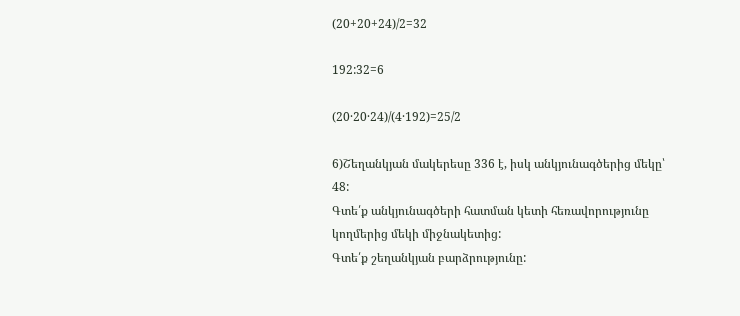(20+20+24)/2=32

192:32=6

(20·20·24)/(4·192)=25/2

6)Շեղանկյան մակերեսը 336 է, իսկ անկյունագծերից մեկը՝ 48:
Գտե՛ք անկյունագծերի հատման կետի հեռավորությունը կողմերից մեկի միջնակետից:
Գտե՛ք շեղանկյան բարձրությունը: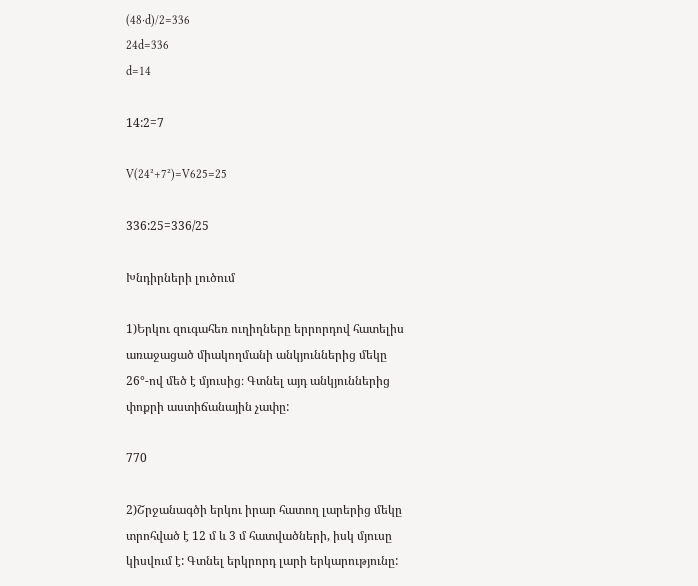(48·d)/2=336
24d=336
d=14

14:2=7

V(24²+7²)=V625=25

336:25=336/25

Խնդիրների լուծում

1)Երկու զուգահեռ ուղիղները երրորդով հատելիս առաջացած միակողմանի անկյուններից մեկը 26°-ով մեծ է մյուսից։ Գտնել այդ անկյուններից փոքրի աստիճանային չափը:

770

2)Շրջանագծի երկու իրար հատող լարերից մեկը տրոհված է 12 մ և 3 մ հատվածների, իսկ մյուսը կիսվում է: Գտնել երկրորդ լարի երկարությունը: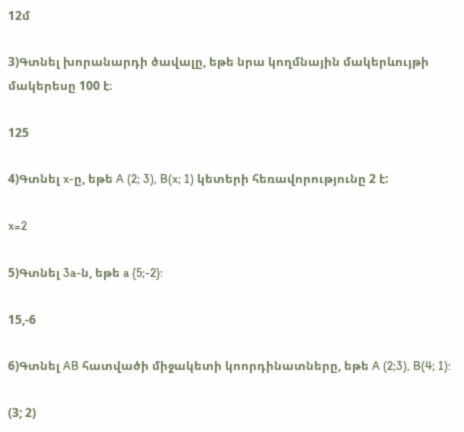12մ

3)Գտնել խորանարդի ծավալը, եթե նրա կողմնային մակերևույթի մակերեսը 100 է։

125

4)Գտնել x-ը, եթե A (2; 3), B(x; 1) կետերի հեռավորությունը 2 է:

x=2

5)Գտնել 3a-ն, եթե a {5;-2}:

15,-6

6)Գտնել AB հատվածի միջակետի կոորդինատները, եթե A (2;3), B(4; 1):

(3; 2)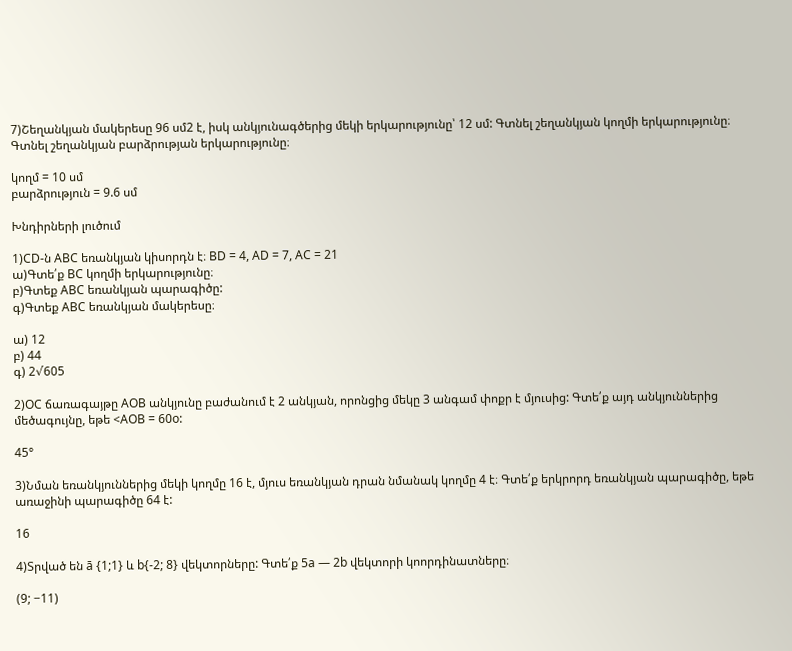7)Շեղանկյան մակերեսը 96 սմ2 է, իսկ անկյունագծերից մեկի երկարությունը՝ 12 սմ: Գտնել շեղանկյան կողմի երկարությունը։
Գտնել շեղանկյան բարձրության երկարությունը։

կողմ = 10 սմ
բարձրություն = 9.6 սմ

Խնդիրների լուծում

1)CD-ն ABC եռանկյան կիսորդն է։ BD = 4, AD = 7, AC = 21
ա)Գտե՛ք BC կողմի երկարությունը։
բ)Գտեք ABC եռանկյան պարագիծը:
գ)Գտեք ABC եռանկյան մակերեսը։

ա) 12
բ) 44
գ) 2√605

2)OC ճառագայթը AOB անկյունը բաժանում է 2 անկյան, որոնցից մեկը 3 անգամ փոքր է մյուսից: Գտե՛ք այդ անկյուններից մեծագույնը, եթե <AOB = 60o:

45°

3)Նման եռանկյուններից մեկի կողմը 16 է, մյուս եռանկյան դրան նմանակ կողմը 4 է։ Գտե՛ք երկրորդ եռանկյան պարագիծը, եթե առաջինի պարագիծը 64 է:

16

4)Տրված են ā {1;1} և b{-2; 8} վեկտորները: Գտե՛ք 5a — 2b վեկտորի կոորդինատները։

(9; −11)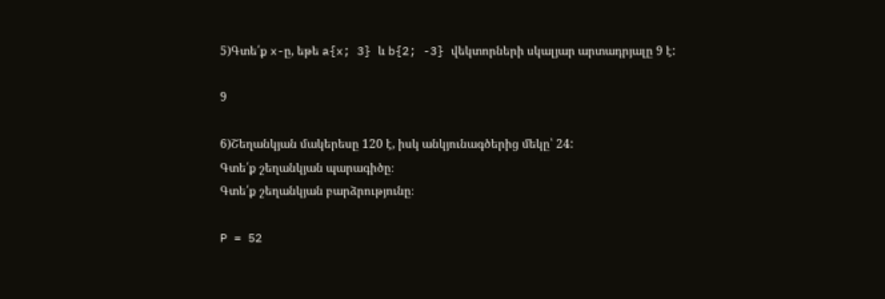5)Գտե՛ք x-ը, եթե a{x; 3} և b{2; -3} վեկտորների սկալյար արտադրյալը 9 է:

9

6)Շեղանկյան մակերեսը 120 է, իսկ անկյունագծերից մեկը՝ 24:
Գտե՛ք շեղանկյան պարագիծը։
Գտե՛ք շեղանկյան բարձրությունը։

P = 52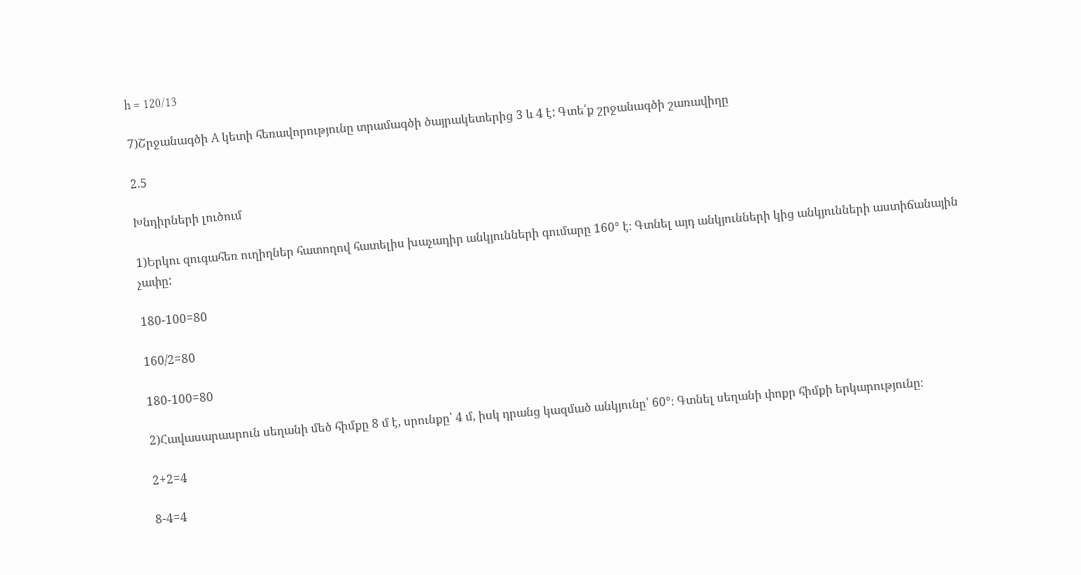h = 120/13

7)Շրջանագծի A կետի հեռավորությունը տրամագծի ծայրակետերից 3 և 4 է: Գտե՛ք շրջանագծի շառավիղը

2.5

Խնդիրների լուծում

1)Երկու զուգահեռ ուղիղներ հատողով հատելիս խաչադիր անկյունների գումարը 160° է։ Գտնել այդ անկյունների կից անկյունների աստիճանային չափը:

180-100=80

160/2=80

180-100=80

2)Հավասարասրուն սեղանի մեծ հիմքը 8 մ է, սրունքը՝ 4 մ, իսկ դրանց կազմած անկյունը՝ 60°։ Գտնել սեղանի փոքր հիմքի երկարությունը։

2+2=4

8-4=4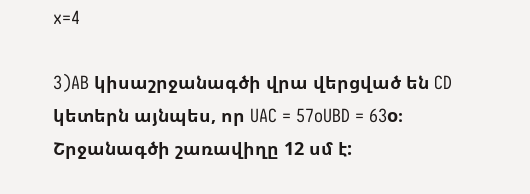x=4

3)AB կիսաշրջանագծի վրա վերցված են CD կետերն այնպես, որ UAC = 57oUBD = 63o։ Շրջանագծի շառավիղը 12 սմ է: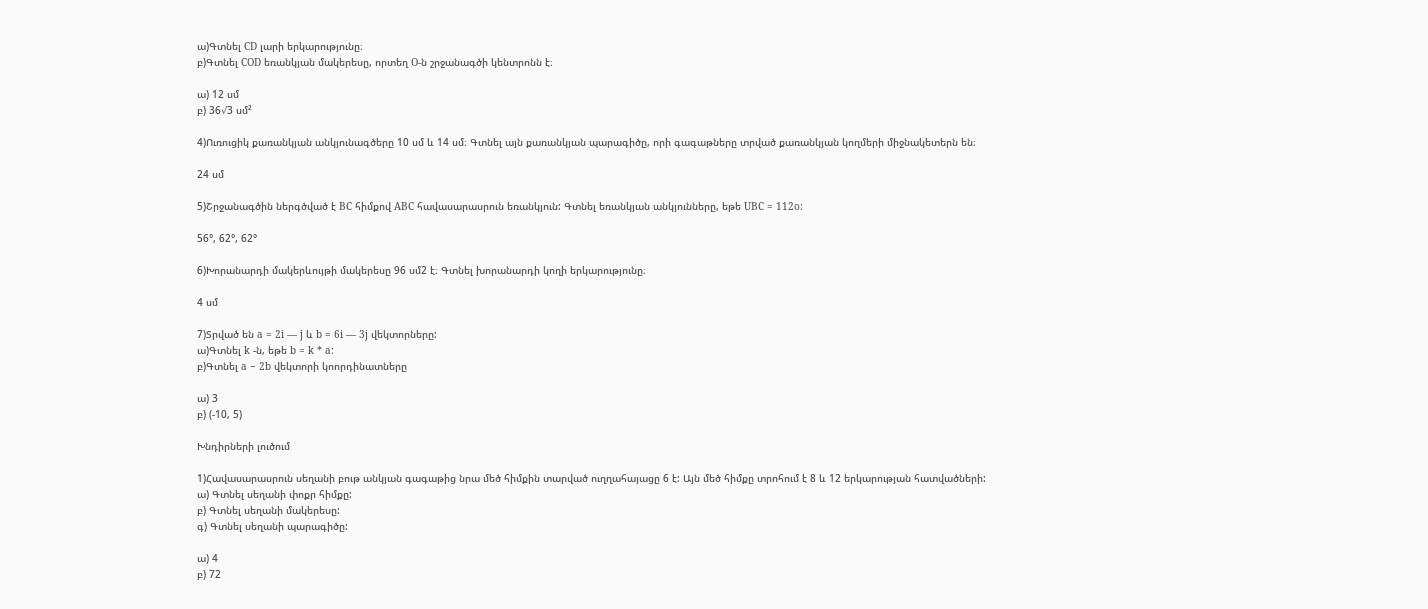ա)Գտնել CD լարի երկարությունը։
բ)Գտնել COD եռանկյան մակերեսը, որտեղ O-ն շրջանագծի կենտրոնն է։

ա) 12 սմ
բ) 36√3 սմ²

4)Ուռուցիկ քառանկյան անկյունագծերը 10 սմ և 14 սմ։ Գտնել այն քառանկյան պարագիծը, որի գագաթները տրված քառանկյան կողմերի միջնակետերն են։

24 սմ

5)Շրջանագծին ներգծված է BC հիմքով ABC հավասարասրուն եռանկյուն: Գտնել եռանկյան անկյունները, եթե UBC = 112o:

56°, 62°, 62°

6)Խորանարդի մակերևույթի մակերեսը 96 սմ2 է։ Գտնել խորանարդի կողի երկարությունը։

4 սմ

7)Տրված են a = 2i — j և b = 6i — 3j վեկտորները:
ա)Գտնել k -ն, եթե b = k * a:
բ)Գտնել a − 2b վեկտորի կոորդինատները

ա) 3
բ) (-10, 5)

Խնդիրների լուծում

1)Հավասարասրուն սեղանի բութ անկյան գագաթից նրա մեծ հիմքին տարված ուղղահայացը 6 է: Այն մեծ հիմքը տրոհում է 8 և 12 երկարության հատվածների:
ա) Գտնել սեղանի փոքր հիմքը:
բ) Գտնել սեղանի մակերեսը:
գ) Գտնել սեղանի պարագիծը:

ա) 4
բ) 72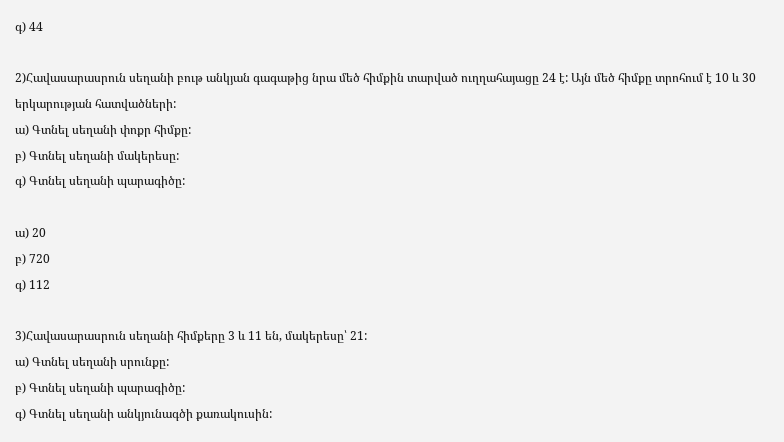գ) 44

2)Հավասարասրուն սեղանի բութ անկյան գագաթից նրա մեծ հիմքին տարված ուղղահայացը 24 է: Այն մեծ հիմքը տրոհում է 10 և 30 երկարության հատվածների:
ա) Գտնել սեղանի փոքր հիմքը:
բ) Գտնել սեղանի մակերեսը:
գ) Գտնել սեղանի պարագիծը:

ա) 20
բ) 720
գ) 112

3)Հավասարասրուն սեղանի հիմքերը 3 և 11 են, մակերեսը՝ 21:
ա) Գտնել սեղանի սրունքը:
բ) Գտնել սեղանի պարագիծը:
գ) Գտնել սեղանի անկյունագծի քառակուսին: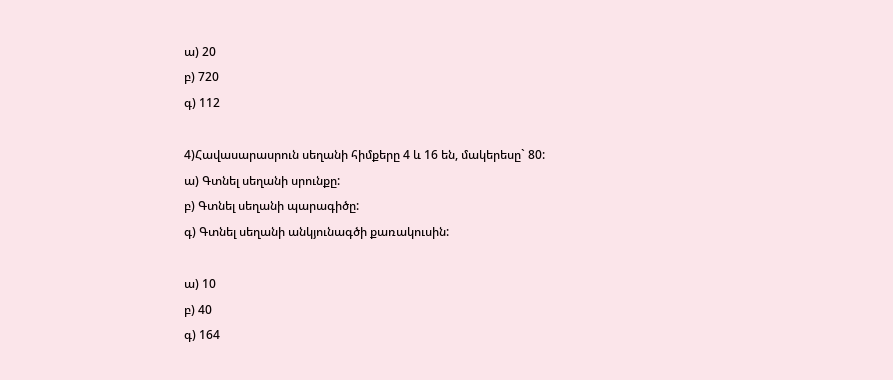ա) 20
բ) 720
գ) 112

4)Հավասարասրուն սեղանի հիմքերը 4 և 16 են, մակերեսը` 80:
ա) Գտնել սեղանի սրունքը:
բ) Գտնել սեղանի պարագիծը:
գ) Գտնել սեղանի անկյունագծի քառակուսին:

ա) 10
բ) 40
գ) 164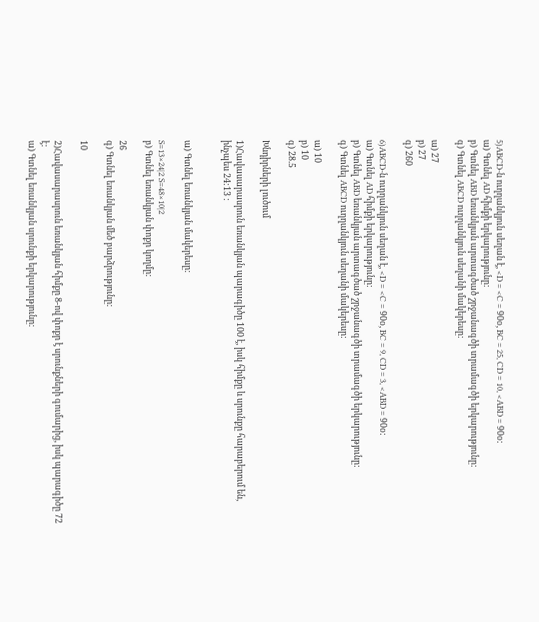5)ABCD-ն ուղղանկյուն սեղան է, <D = <C = 90օ, BC = 25, CD = 10, <ABD = 90օ:
ա) Գտնել AD հիմքի երկարությունը:
բ) Գտնել ABD եռանկյան արտագծած շրջանագծի տրամագծի երկարությունը:
գ) Գտնել ABCD ուղղանկյուն սեղանի մակերեսը:

ա) 27
բ) 27
գ) 260

6)ABCD-ն ուղղանկյուն սեղան է, <D = <C = 90օ, BC = 9, CD = 3, <ABD = 90օ:
ա) Գտնել AD հիմքի երկարությունը:
բ) Գտնել ABD եռանկյան արտագծած շրջանագծի տրամագծի երկարությունը:
գ) Գտնել ABCD ուղղանկյուն սեղանի մակերեսը:

ա) 10
բ) 10
գ) 28.5

Խնդիրների լուծում

1)Հավասարասրուն եռանկյան պարագիծը 100 է, իսկ հիմքը և սրունքը հարաբերում են, ինչպես 24:13 :


ա) Գտնել եռանկյան մակերեսը:

S=13×24|2 S=48×10|2
բ) Գտնել եռանկյան փոքր կողմը:

26
գ) Գտնել եռանկյան մեծ բարձրությունը:

10

2)Հավասարասրուն եռանկյան հիմքը 8-ով փոքր է սրունքների գումարից, իսկ պարագիծը 72 է:
ա) Գտնել եռանկյան սրունքի երկարությունը: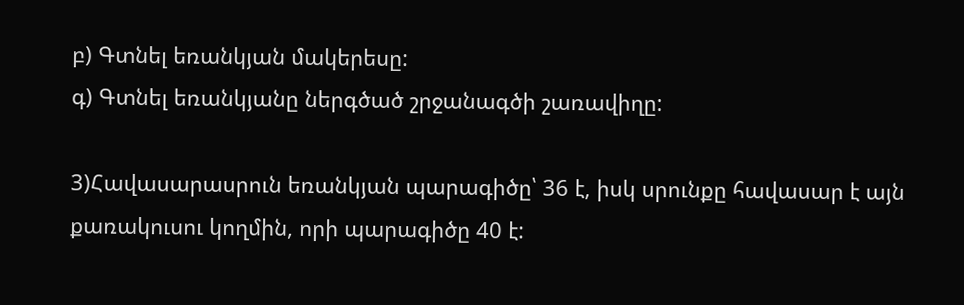բ) Գտնել եռանկյան մակերեսը:
գ) Գտնել եռանկյանը ներգծած շրջանագծի շառավիղը:

3)Հավասարասրուն եռանկյան պարագիծը՝ 36 է, իսկ սրունքը հավասար է այն քառակուսու կողմին, որի պարագիծը 40 է: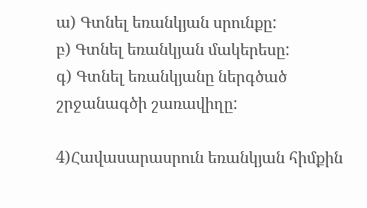ա) Գտնել եռանկյան սրունքը:
բ) Գտնել եռանկյան մակերեսը:
գ) Գտնել եռանկյանը ներգծած շրջանագծի շառավիղը:

4)Հավասարասրուն եռանկյան հիմքին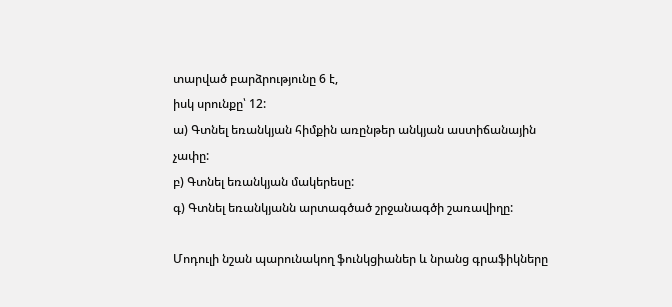տարված բարձրությունը 6 է,
իսկ սրունքը՝ 12:
ա) Գտնել եռանկյան հիմքին առընթեր անկյան աստիճանային
չափը:
բ) Գտնել եռանկյան մակերեսը:
գ) Գտնել եռանկյանն արտագծած շրջանագծի շառավիղը:

Մոդուլի նշան պարունակող ֆունկցիաներ և նրանց գրաֆիկները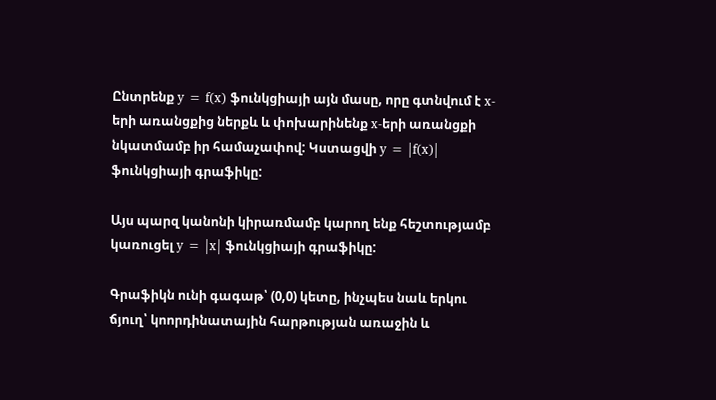Ընտրենք y = f(x) ֆունկցիայի այն մասը, որը գտնվում է x-երի առանցքից ներքև և փոխարինենք x-երի առանցքի նկատմամբ իր համաչափով: Կստացվի y = |f(x)| ֆունկցիայի գրաֆիկը:

Այս պարզ կանոնի կիրառմամբ կարող ենք հեշտությամբ կառուցել y = |x| ֆունկցիայի գրաֆիկը:

Գրաֆիկն ունի գագաթ՝ (0,0) կետը, ինչպես նաև երկու ճյուղ՝ կոորդինատային հարթության առաջին և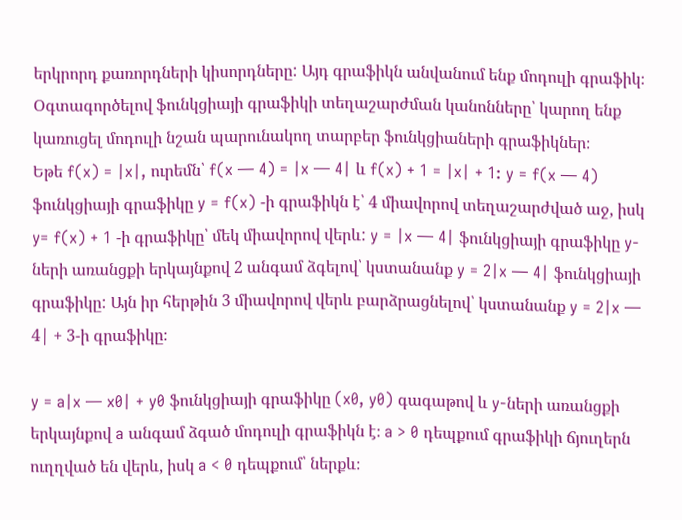երկրորդ քառորդների կիսորդները: Այդ գրաֆիկն անվանում ենք մոդուլի գրաֆիկ։
Օգտագործելով ֆունկցիայի գրաֆիկի տեղաշարժման կանոնները՝ կարող ենք կառուցել մոդուլի նշան պարունակող տարբեր ֆունկցիաների գրաֆիկներ։
Եթե f(x) = |x|, ուրեմն՝ f(x — 4) = |x — 4| և f(x) + 1 = |x| + 1: y = f(x — 4) ֆունկցիայի գրաֆիկը y = f(x) -ի գրաֆիկն է՝ 4 միավորով տեղաշարժված աջ, իսկ y= f(x) + 1 -ի գրաֆիկը՝ մեկ միավորով վերև: y = |x — 4| ֆունկցիայի գրաֆիկը y-ների առանցքի երկայնքով 2 անգամ ձգելով՝ կստանանք y = 2|x — 4| ֆունկցիայի գրաֆիկը: Այն իր հերթին 3 միավորով վերև բարձրացնելով՝ կստանանք y = 2|x — 4| + 3-ի գրաֆիկը։

y = a|x — x0| + y0 ֆունկցիայի գրաֆիկը (x0, y0) գագաթով և y-ների առանցքի երկայնքով a անգամ ձգած մոդուլի գրաֆիկն է։ a > 0 դեպքում գրաֆիկի ճյուղերն ուղղված են վերև, իսկ a < 0 դեպքում՝ ներքև։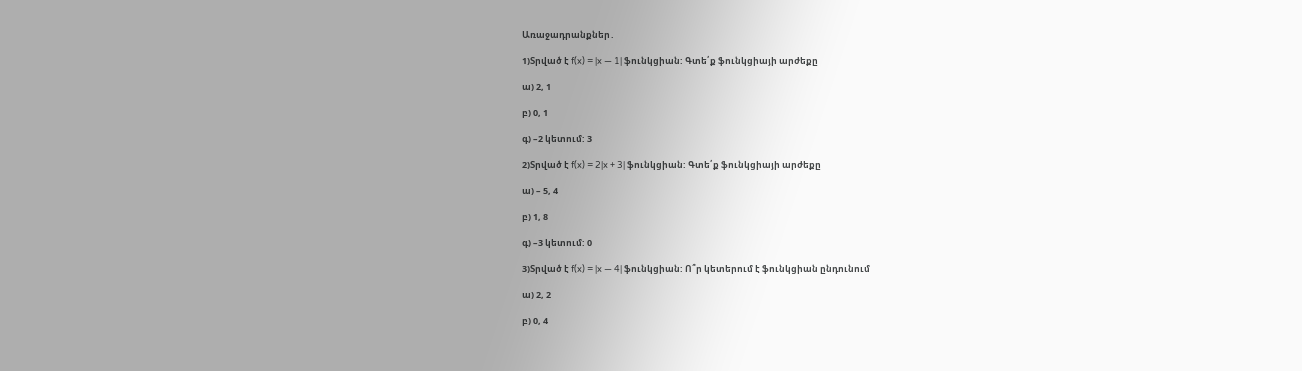Առաջադրանքներ․

1)Տրված է f(x) = |x — 1| ֆունկցիան: Գտե՛ք ֆունկցիայի արժեքը

ա) 2, 1

բ) 0, 1

գ) –2 կետում: 3

2)Տրված է f(x) = 2|x + 3| ֆունկցիան: Գտե՛ք ֆունկցիայի արժեքը

ա) – 5, 4

բ) 1, 8

գ) –3 կետում: 0

3)Տրված է f(x) = |x — 4| ֆունկցիան: Ո՞ր կետերում է ֆունկցիան ընդունում

ա) 2, 2

բ) 0, 4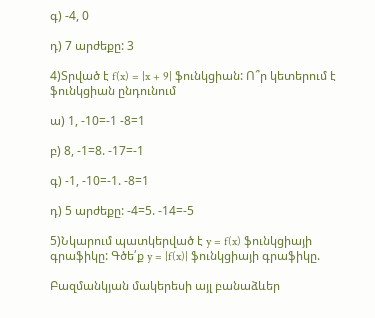գ) -4, 0

դ) 7 արժեքը: 3

4)Տրված է f(x) = |x + 9| ֆունկցիան: Ո՞ր կետերում է ֆունկցիան ընդունում

ա) 1, -10=-1 -8=1

բ) 8, -1=8. -17=-1

գ) -1, -10=-1. -8=1

դ) 5 արժեքը: -4=5. -14=-5

5)Նկարում պատկերված է y = f(x) ֆունկցիայի գրաֆիկը: Գծե՛ք y = |f(x)| ֆունկցիայի գրաֆիկը.

Բազմանկյան մակերեսի այլ բանաձևեր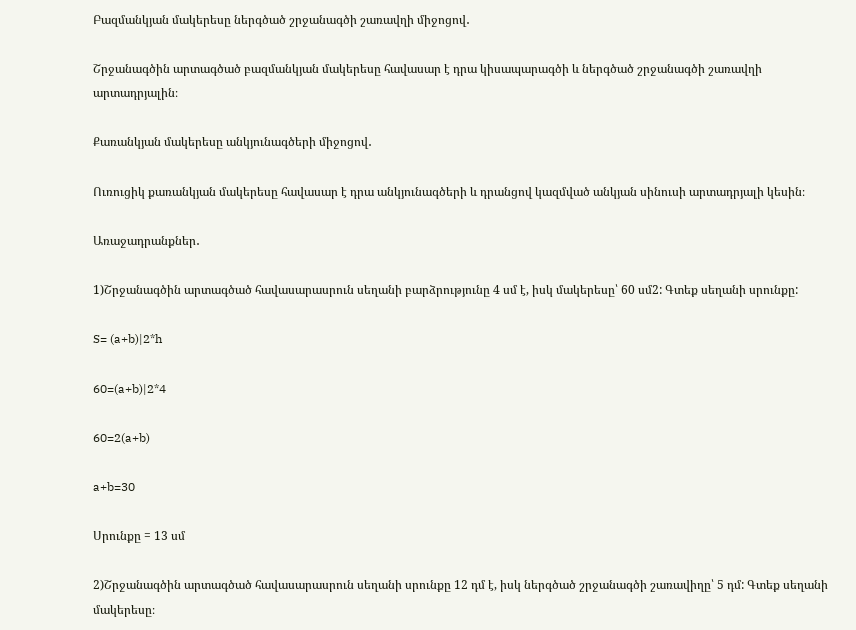Բազմանկյան մակերեսը ներգծած շրջանագծի շառավղի միջոցով․

Շրջանագծին արտագծած բազմանկյան մակերեսը հավասար է դրա կիսապարագծի և ներգծած շրջանագծի շառավղի արտադրյալին։

Քառանկյան մակերեսը անկյունագծերի միջոցով․

Ուռուցիկ քառանկյան մակերեսը հավասար է դրա անկյունագծերի և դրանցով կազմված անկյան սինուսի արտադրյալի կեսին։

Առաջադրանքներ․

1)Շրջանագծին արտագծած հավասարասրուն սեղանի բարձրությունը 4 սմ է, իսկ մակերեսը՝ 60 սմ2: Գտեք սեղանի սրունքը:

S= (a+b)|2*h

60=(a+b)|2*4

60=2(a+b)

a+b=30

Սրունքը = 13 սմ

2)Շրջանագծին արտագծած հավասարասրուն սեղանի սրունքը 12 դմ է, իսկ ներգծած շրջանագծի շառավիղը՝ 5 դմ: Գտեք սեղանի մակերեսը։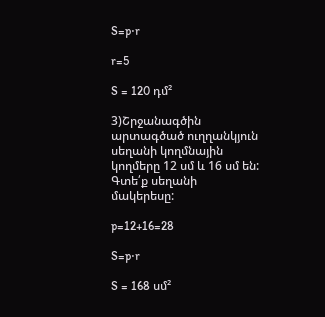S=p⋅r

r=5

S = 120 դմ²

3)Շրջանագծին արտագծած ուղղանկյուն սեղանի կողմնային կողմերը 12 սմ և 16 սմ են: Գտե՛ք սեղանի մակերեսը:

p=12+16=28

S=p⋅r

S = 168 սմ²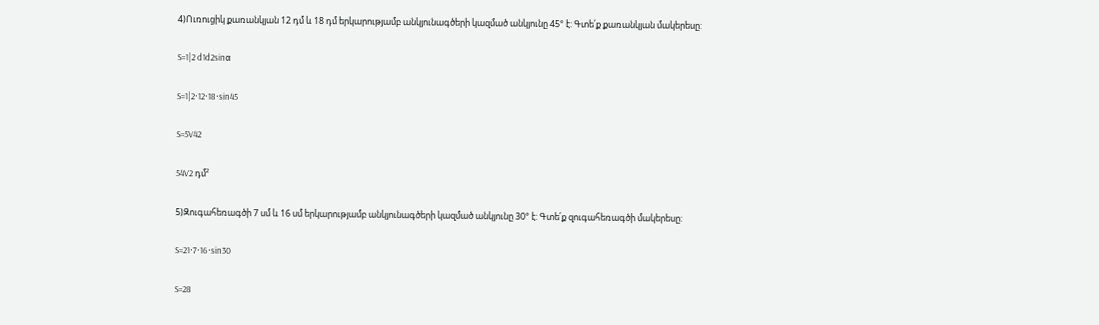4)Ուռուցիկ քառանկյան 12 դմ և 18 դմ երկարությամբ անկյունագծերի կազմած անկյունը 45° է: Գտե՛ք քառանկյան մակերեսը:

S=1|2 d1d2sinα

S=1|2⋅12⋅18⋅sin45

S=5V42

54V2 դմ²

5)Զուգահեռագծի 7 սմ և 16 սմ երկարությամբ անկյունագծերի կազմած անկյունը 30° է: Գտե՛ք զուգահեռագծի մակերեսը:

S=21⋅7⋅16⋅sin30

S=28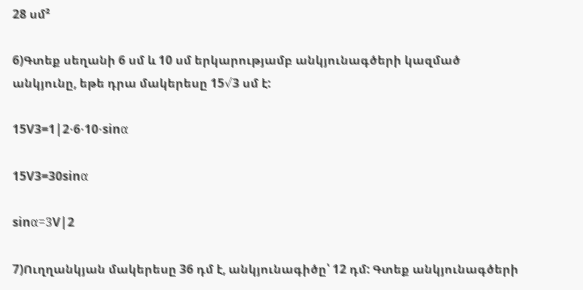28 սմ²

6)Գտեք սեղանի 6 սմ և 10 սմ երկարությամբ անկյունագծերի կազմած անկյունը, եթե դրա մակերեսը 15√3 սմ է:

15V3=1|2⋅6⋅10⋅sinα

15V3=30sinα

sinα=3V|2

7)Ուղղանկյան մակերեսը 36 դմ է, անկյունագիծը՝ 12 դմ: Գտեք անկյունագծերի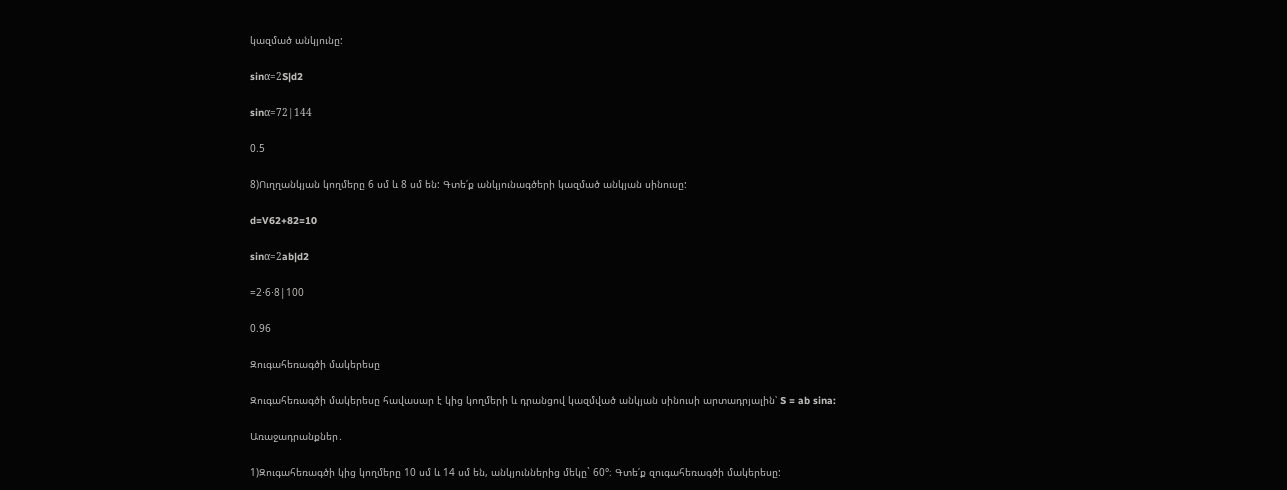կազմած անկյունը:

sinα=2S|d2

sinα=72|144

0.5

8)Ուղղանկյան կողմերը 6 սմ և 8 սմ են: Գտե՛ք անկյունագծերի կազմած անկյան սինուսը:

d=V62+82=10

sinα=2ab|d2

=2⋅6⋅8|100

0.96

Զուգահեռագծի մակերեսը

Զուգահեռագծի մակերեսը հավասար է կից կողմերի և դրանցով կազմված անկյան սինուսի արտադրյալին՝ S = ab sina:

Առաջադրանքներ․

1)Զուգահեռագծի կից կողմերը 10 սմ և 14 սմ են, անկյուններից մեկը` 60°։ Գտե՛ք զուգահեռագծի մակերեսը: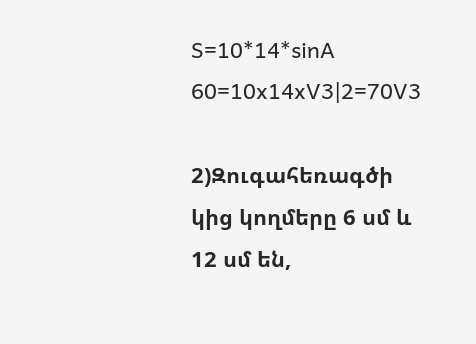S=10*14*sinA 60=10x14xV3|2=70V3

2)Զուգահեռագծի կից կողմերը 6 սմ և 12 սմ են,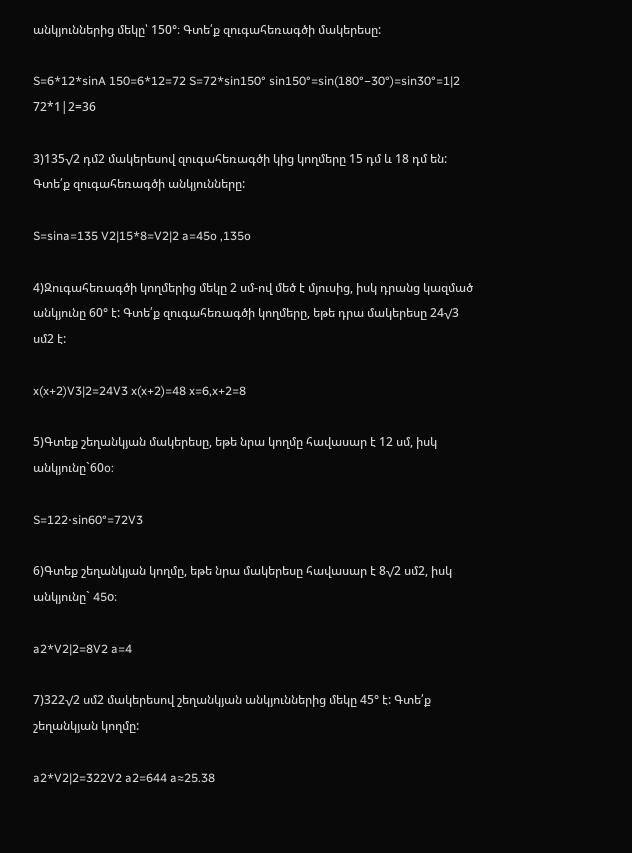անկյուններից մեկը՝ 150°։ Գտե՛ք զուգահեռագծի մակերեսը:

S=6*12*sinA 150=6*12=72 S=72*sin150° sin150°=sin(180°−30°)=sin30°=1|2 72*1|2=36

3)135√2 դմ2 մակերեսով զուգահեռագծի կից կողմերը 15 դմ և 18 դմ են: Գտե՛ք զուգահեռագծի անկյունները:

S=sina=135 V2|15*8=V2|2 a=45o ,135o

4)Զուգահեռագծի կողմերից մեկը 2 սմ-ով մեծ է մյուսից, իսկ դրանց կազմած անկյունը 60° է: Գտե՛ք զուգահեռագծի կողմերը, եթե դրա մակերեսը 24√3 սմ2 է:

x(x+2)V3|2=24V3 x(x+2)=48 x=6,x+2=8

5)Գտեք շեղանկյան մակերեսը, եթե նրա կողմը հավասար է 12 սմ, իսկ անկյունը`60o:

S=122⋅sin60°=72V3

6)Գտեք շեղանկյան կողմը, եթե նրա մակերեսը հավասար է 8√2 սմ2, իսկ անկյունը` 45o։

a2*V2|2=8V2 a=4

7)322√2 սմ2 մակերեսով շեղանկյան անկյուններից մեկը 45° է: Գտե՛ք շեղանկյան կողմը:

a2*V2|2=322V2 a2=644 a≈25.38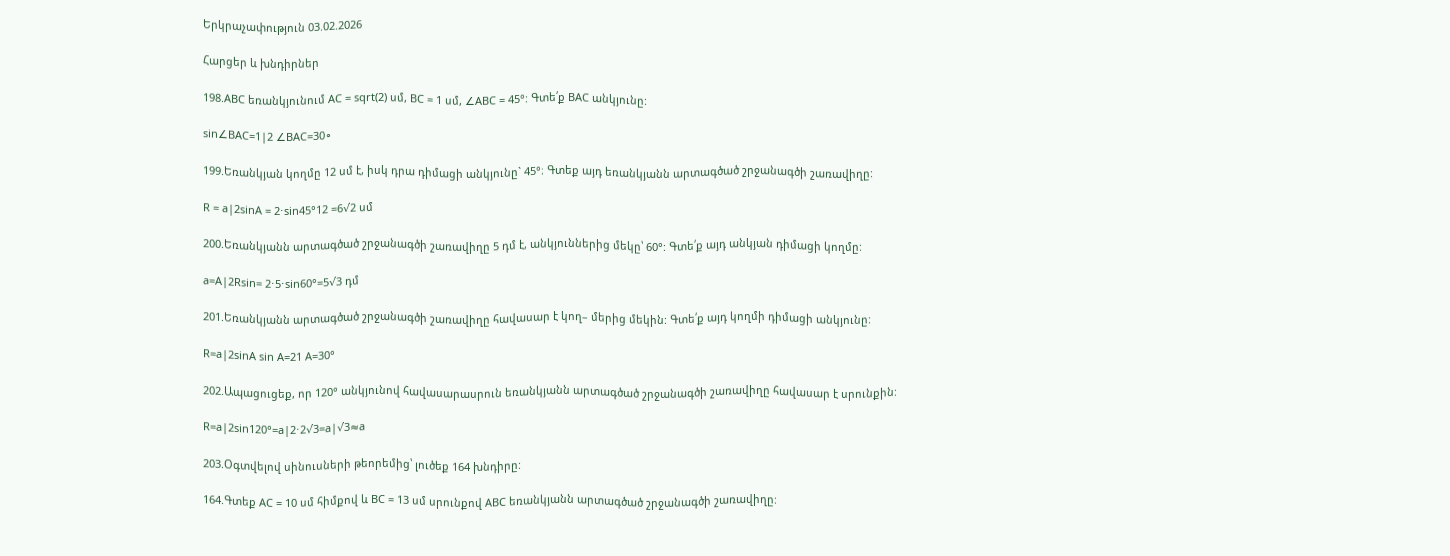Երկրաչափություն 03.02.2026

Հարցեր և խնդիրներ

198.ABC եռանկյունում AC = sqrt(2) սմ, BC = 1 սմ, ∠ABC = 45°: Գտե՛ք BAC անկյունը:

sin∠BAC=1|2 ∠BAC=30∘

199.Եռանկյան կողմը 12 սմ է, իսկ դրա դիմացի անկյունը` 45°։ Գտեք այդ եռանկյանն արտագծած շրջանագծի շառավիղը:

R = a|2sinA = 2⋅sin45°12 =6√2 սմ

200.Եռանկյանն արտագծած շրջանագծի շառավիղը 5 դմ է, անկյուններից մեկը՝ 60°: Գտե՛ք այդ անկյան դիմացի կողմը:

a=A|2Rsin= 2⋅5⋅sin60°=5√3 դմ

201.Եռանկյանն արտագծած շրջանագծի շառավիղը հավասար է կող– մերից մեկին: Գտե՛ք այդ կողմի դիմացի անկյունը:

R=a|2sinA sin A=21 A=30°

202.Ապացուցեք, որ 120° անկյունով հավասարասրուն եռանկյանն արտագծած շրջանագծի շառավիղը հավասար է սրունքին:

R=a|2sin120°=a|2⋅2√3=a|√3≈a

203.Օգտվելով սինուսների թեորեմից՝ լուծեք 164 խնդիրը:

164.Գտեք AC = 10 սմ հիմքով և BC = 13 սմ սրունքով ABC եռանկյանն արտագծած շրջանագծի շառավիղը: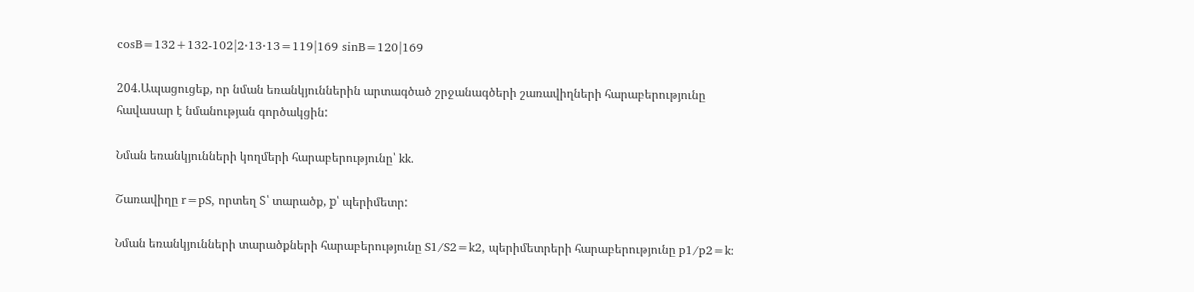cosB=132+132-102|2⋅13⋅13=119|169 sinB=120|169

204.Ապացուցեք, որ նման եռանկյուններին արտագծած շրջանագծերի շառավիղների հարաբերությունը հավասար է նմանության գործակցին:

Նման եռանկյունների կողմերի հարաբերությունը՝ kk.

Շառավիղը r=pS, որտեղ S՝ տարածք, p՝ պերիմետր:

Նման եռանկյունների տարածքների հարաբերությունը S1/S2=k2, պերիմետրերի հարաբերությունը p1/p2=k: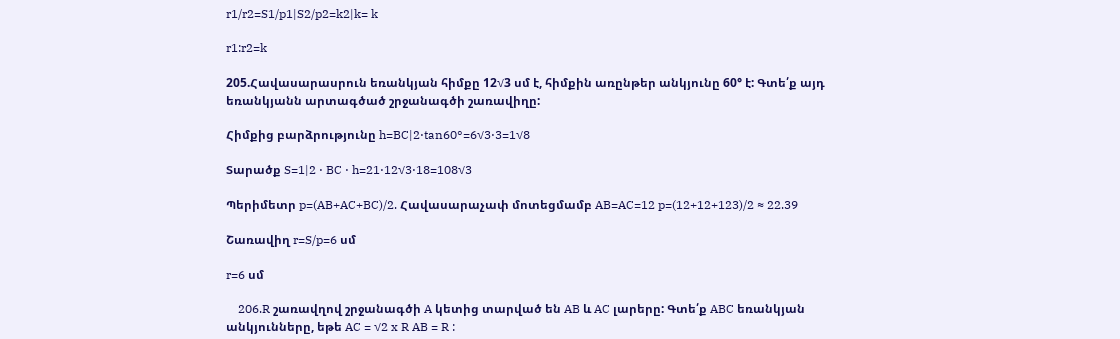r1/r2=S1/p1|S2/p2=k2|k= k

r1:r2=k

205.Հավասարասրուն եռանկյան հիմքը 12√3 սմ է, հիմքին առընթեր անկյունը 60° է: Գտե՛ք այդ եռանկյանն արտագծած շրջանագծի շառավիղը:

Հիմքից բարձրությունը h=BC|2⋅tan60°=6√3⋅3=1√8

Տարածք S=1|2 ⋅ BC ⋅ h=21⋅12√3⋅18=108√3

Պերիմետր p=(AB+AC+BC)/2. Հավասարաչափ մոտեցմամբ AB=AC=12 p=(12+12+123)/2 ≈ 22.39

Շառավիղ r=S/p=6 սմ

r=6 սմ

    206.R շառավղով շրջանագծի A կետից տարված են AB և AC լարերը: Գտե՛ք ABC եռանկյան անկյունները, եթե AC = √2 x R AB = R :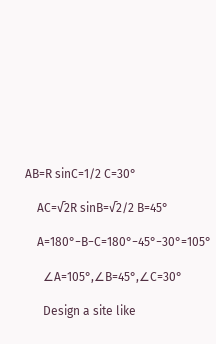AB=R sinC=1/2 C=30°

    AC=√2R sinB=√2/2 B=45°

    A=180°−B−C=180°−45°−30°=105°

      ∠A=105°,∠B=45°,∠C=30°

      Design a site like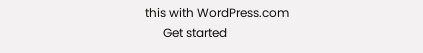this with WordPress.com
      Get started